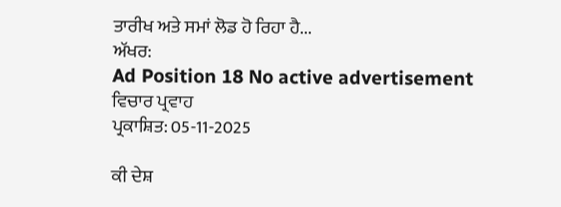ਤਾਰੀਖ ਅਤੇ ਸਮਾਂ ਲੋਡ ਹੋ ਰਿਹਾ ਹੈ...
ਅੱਖਰ:
Ad Position 18 No active advertisement
ਵਿਚਾਰ ਪ੍ਰਵਾਹ
ਪ੍ਰਕਾਸ਼ਿਤ: 05-11-2025

ਕੀ ਦੇਸ਼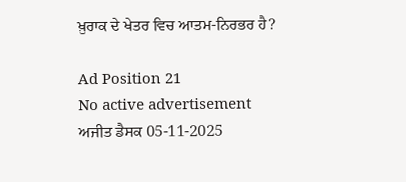ਖ਼ੁਰਾਕ ਦੇ ਖੇਤਰ ਵਿਚ ਆਤਮ-ਨਿਰਭਰ ਹੈ?

Ad Position 21
No active advertisement
ਅਜੀਤ ਡੈਸਕ 05-11-2025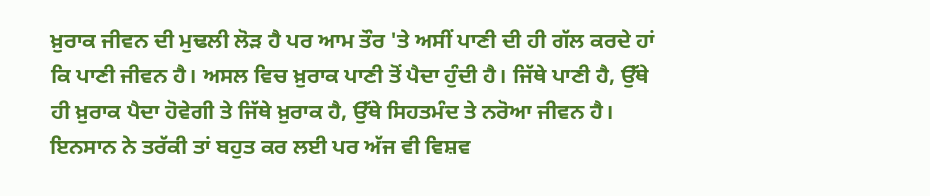ਖ਼ੁਰਾਕ ਜੀਵਨ ਦੀ ਮੁਢਲੀ ਲੋੜ ਹੈ ਪਰ ਆਮ ਤੌਰ 'ਤੇ ਅਸੀਂ ਪਾਣੀ ਦੀ ਹੀ ਗੱਲ ਕਰਦੇ ਹਾਂ ਕਿ ਪਾਣੀ ਜੀਵਨ ਹੈ। ਅਸਲ ਵਿਚ ਖ਼ੁਰਾਕ ਪਾਣੀ ਤੋਂ ਪੈਦਾ ਹੁੰਦੀ ਹੈ। ਜਿੱਥੇ ਪਾਣੀ ਹੈ, ਉੱਥੇ ਹੀ ਖ਼ੁਰਾਕ ਪੈਦਾ ਹੋਵੇਗੀ ਤੇ ਜਿੱਥੇ ਖ਼ੁਰਾਕ ਹੈ, ਉੱਥੇ ਸਿਹਤਮੰਦ ਤੇ ਨਰੋਆ ਜੀਵਨ ਹੈ। ਇਨਸਾਨ ਨੇ ਤਰੱਕੀ ਤਾਂ ਬਹੁਤ ਕਰ ਲਈ ਪਰ ਅੱਜ ਵੀ ਵਿਸ਼ਵ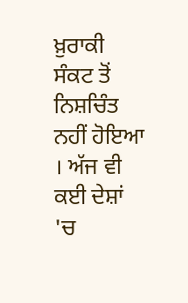ਖ਼ੁਰਾਕੀ ਸੰਕਟ ਤੋਂ ਨਿਸ਼ਚਿੰਤ ਨਹੀਂ ਹੋਇਆ । ਅੱਜ ਵੀ ਕਈ ਦੇਸ਼ਾਂ 'ਚ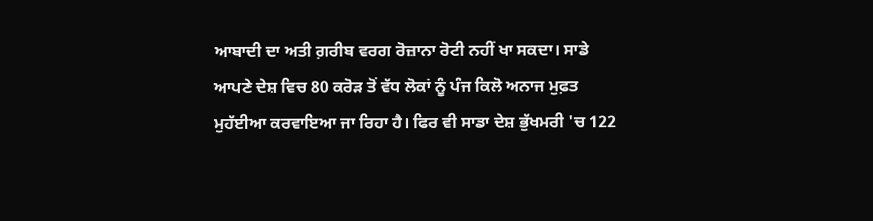ਆਬਾਦੀ ਦਾ ਅਤੀ ਗ਼ਰੀਬ ਵਰਗ ਰੋਜ਼ਾਨਾ ਰੋਟੀ ਨਹੀਂ ਖਾ ਸਕਦਾ। ਸਾਡੇ ਆਪਣੇ ਦੇਸ਼ ਵਿਚ 80 ਕਰੋੜ ਤੋਂ ਵੱਧ ਲੋਕਾਂ ਨੂੰ ਪੰਜ ਕਿਲੋ ਅਨਾਜ ਮੁਫ਼ਤ ਮੁਹੱਈਆ ਕਰਵਾਇਆ ਜਾ ਰਿਹਾ ਹੈ। ਫਿਰ ਵੀ ਸਾਡਾ ਦੇਸ਼ ਭੁੱਖਮਰੀ 'ਚ 122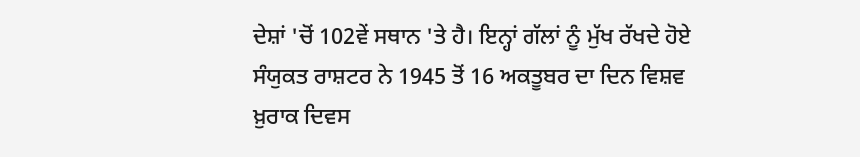ਦੇਸ਼ਾਂ 'ਚੋਂ 102ਵੇਂ ਸਥਾਨ 'ਤੇ ਹੈ। ਇਨ੍ਹਾਂ ਗੱਲਾਂ ਨੂੰ ਮੁੱਖ ਰੱਖਦੇ ਹੋਏ ਸੰਯੁਕਤ ਰਾਸ਼ਟਰ ਨੇ 1945 ਤੋਂ 16 ਅਕਤੂਬਰ ਦਾ ਦਿਨ ਵਿਸ਼ਵ ਖ਼ੁਰਾਕ ਦਿਵਸ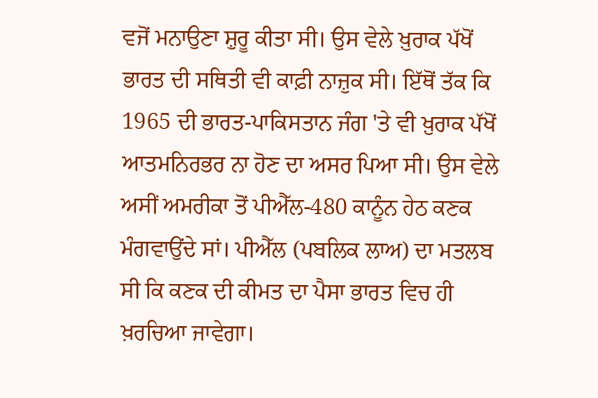ਵਜੋਂ ਮਨਾਉਣਾ ਸ਼ੁਰੂ ਕੀਤਾ ਸੀ। ਉਸ ਵੇਲੇ ਖ਼ੁਰਾਕ ਪੱਖੋਂ ਭਾਰਤ ਦੀ ਸਥਿਤੀ ਵੀ ਕਾਫ਼ੀ ਨਾਜ਼ੁਕ ਸੀ। ਇੱਥੋਂ ਤੱਕ ਕਿ 1965 ਦੀ ਭਾਰਤ-ਪਾਕਿਸਤਾਨ ਜੰਗ 'ਤੇ ਵੀ ਖ਼ੁਰਾਕ ਪੱਖੋਂ ਆਤਮਨਿਰਭਰ ਨਾ ਹੋਣ ਦਾ ਅਸਰ ਪਿਆ ਸੀ। ਉਸ ਵੇਲੇ ਅਸੀਂ ਅਮਰੀਕਾ ਤੋਂ ਪੀਐੱਲ-480 ਕਾਨੂੰਨ ਹੇਠ ਕਣਕ ਮੰਗਵਾਉਂਦੇ ਸਾਂ। ਪੀਐੱਲ (ਪਬਲਿਕ ਲਾਅ) ਦਾ ਮਤਲਬ ਸੀ ਕਿ ਕਣਕ ਦੀ ਕੀਮਤ ਦਾ ਪੈਸਾ ਭਾਰਤ ਵਿਚ ਹੀ ਖ਼ਰਚਿਆ ਜਾਵੇਗਾ।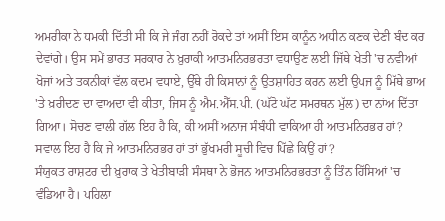ਅਮਰੀਕਾ ਨੇ ਧਮਕੀ ਦਿੱਤੀ ਸੀ ਕਿ ਜੇ ਜੰਗ ਨਹੀਂ ਰੋਕਦੇ ਤਾਂ ਅਸੀਂ ਇਸ ਕਾਨੂੰਨ ਅਧੀਨ ਕਣਕ ਦੇਣੀ ਬੰਦ ਕਰ ਦੇਵਾਂਗੇ। ਉਸ ਸਮੇਂ ਭਾਰਤ ਸਰਕਾਰ ਨੇ ਖ਼ੁਰਾਕੀ ਆਤਮਨਿਰਭਰਤਾ ਵਧਾਉਣ ਲਈ ਜਿੱਥੇ ਖੇਤੀ 'ਚ ਨਵੀਆਂ ਖੋਜਾਂ ਅਤੇ ਤਕਨੀਕਾਂ ਵੱਲ ਕਦਮ ਵਧਾਏ, ਉੱਥੇ ਹੀ ਕਿਸਾਨਾਂ ਨੂੰ ਉਤਸ਼ਾਹਿਤ ਕਰਨ ਲਈ ਉਪਜ ਨੂੰ ਮਿੱਥੇ ਭਾਅ 'ਤੇ ਖ਼ਰੀਦਣ ਦਾ ਵਾਅਦਾ ਵੀ ਕੀਤਾ, ਜਿਸ ਨੂੰ ਐਮ.ਐੱਸ.ਪੀ. (ਘੱਟੋ ਘੱਟ ਸਮਰਥਨ ਮੁੱਲ) ਦਾ ਨਾਂਅ ਦਿੱਤਾ ਗਿਆ। ਸੋਚਣ ਵਾਲੀ ਗੱਲ ਇਹ ਹੈ ਕਿ, ਕੀ ਅਸੀਂ ਅਨਾਜ ਸੰਬੰਧੀ ਵਾਕਿਆ ਹੀ ਆਤਮਨਿਰਭਰ ਹਾਂ? ਸਵਾਲ ਇਹ ਹੈ ਕਿ ਜੇ ਆਤਮਨਿਰਭਰ ਹਾਂ ਤਾਂ ਭੁੱਖਮਰੀ ਸੂਚੀ ਵਿਚ ਪਿੱਛੇ ਕਿਉਂ ਹਾਂ?
ਸੰਯੁਕਤ ਰਾਸ਼ਟਰ ਦੀ ਖ਼ੁਰਾਕ ਤੇ ਖੇਤੀਬਾੜੀ ਸੰਸਥਾ ਨੇ ਭੋਜਨ ਆਤਮਨਿਰਭਰਤਾ ਨੂੰ ਤਿੰਨ ਹਿੱਸਿਆਂ 'ਚ ਵੰਡਿਆ ਹੈ। ਪਹਿਲਾ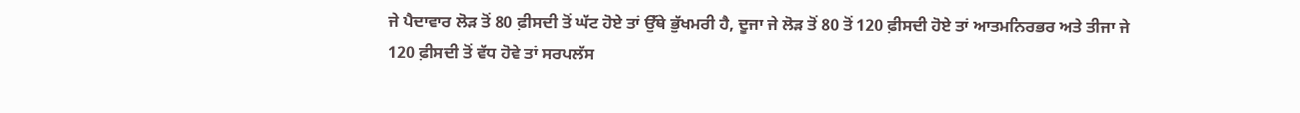ਜੇ ਪੈਦਾਵਾਰ ਲੋੜ ਤੋਂ 80 ਫ਼ੀਸਦੀ ਤੋਂ ਘੱਟ ਹੋਏ ਤਾਂ ਉੱਥੇ ਭੁੱਖਮਰੀ ਹੈ, ਦੂਜਾ ਜੇ ਲੋੜ ਤੋਂ 80 ਤੋਂ 120 ਫ਼ੀਸਦੀ ਹੋਏ ਤਾਂ ਆਤਮਨਿਰਭਰ ਅਤੇ ਤੀਜਾ ਜੇ 120 ਫ਼ੀਸਦੀ ਤੋਂ ਵੱਧ ਹੋਵੇ ਤਾਂ ਸਰਪਲੱਸ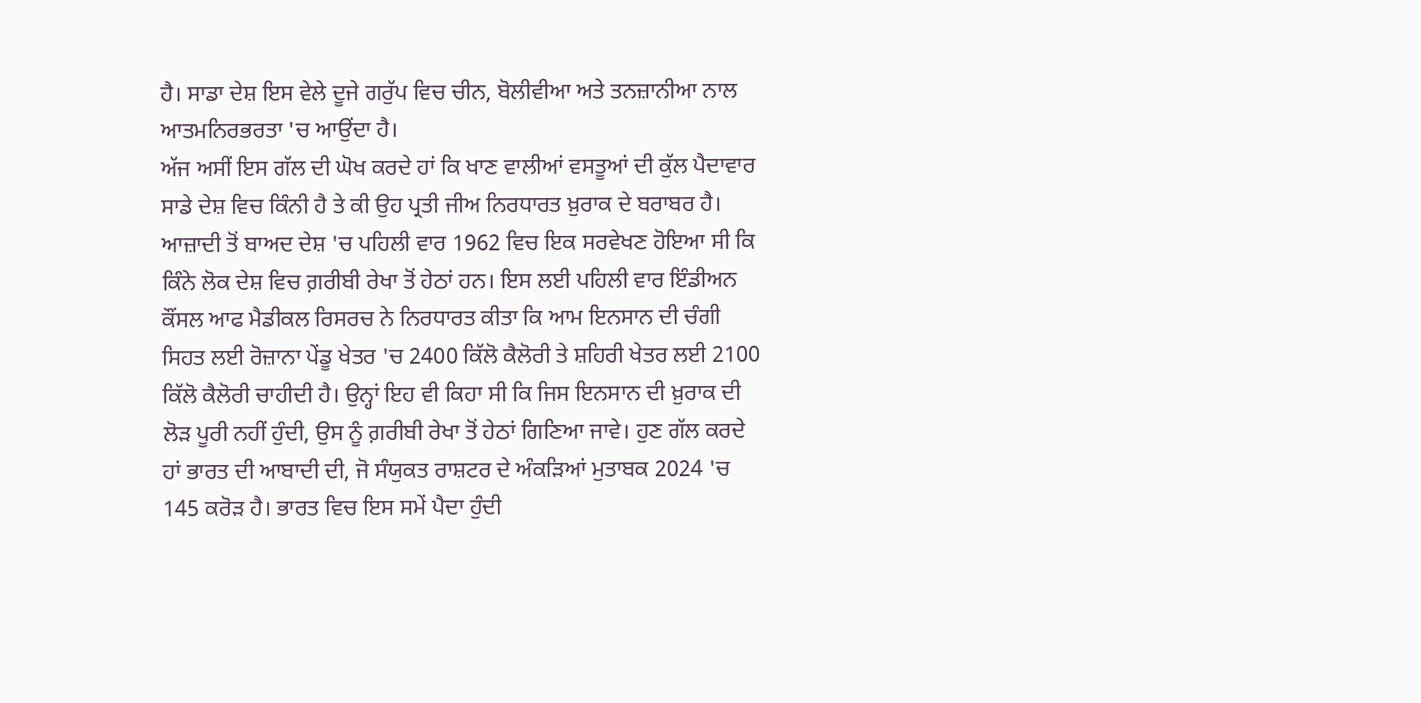ਹੈ। ਸਾਡਾ ਦੇਸ਼ ਇਸ ਵੇਲੇ ਦੂਜੇ ਗਰੁੱਪ ਵਿਚ ਚੀਨ, ਬੋਲੀਵੀਆ ਅਤੇ ਤਨਜ਼ਾਨੀਆ ਨਾਲ ਆਤਮਨਿਰਭਰਤਾ 'ਚ ਆਉਂਦਾ ਹੈ।
ਅੱਜ ਅਸੀਂ ਇਸ ਗੱਲ ਦੀ ਘੋਖ ਕਰਦੇ ਹਾਂ ਕਿ ਖਾਣ ਵਾਲੀਆਂ ਵਸਤੂਆਂ ਦੀ ਕੁੱਲ ਪੈਦਾਵਾਰ ਸਾਡੇ ਦੇਸ਼ ਵਿਚ ਕਿੰਨੀ ਹੈ ਤੇ ਕੀ ਉਹ ਪ੍ਰਤੀ ਜੀਅ ਨਿਰਧਾਰਤ ਖ਼ੁਰਾਕ ਦੇ ਬਰਾਬਰ ਹੈ। ਆਜ਼ਾਦੀ ਤੋਂ ਬਾਅਦ ਦੇਸ਼ 'ਚ ਪਹਿਲੀ ਵਾਰ 1962 ਵਿਚ ਇਕ ਸਰਵੇਖਣ ਹੋਇਆ ਸੀ ਕਿ ਕਿੰਨੇ ਲੋਕ ਦੇਸ਼ ਵਿਚ ਗ਼ਰੀਬੀ ਰੇਖਾ ਤੋਂ ਹੇਠਾਂ ਹਨ। ਇਸ ਲਈ ਪਹਿਲੀ ਵਾਰ ਇੰਡੀਅਨ ਕੌਂਸਲ ਆਫ ਮੈਡੀਕਲ ਰਿਸਰਚ ਨੇ ਨਿਰਧਾਰਤ ਕੀਤਾ ਕਿ ਆਮ ਇਨਸਾਨ ਦੀ ਚੰਗੀ ਸਿਹਤ ਲਈ ਰੋਜ਼ਾਨਾ ਪੇਂਡੂ ਖੇਤਰ 'ਚ 2400 ਕਿੱਲੋ ਕੈਲੋਰੀ ਤੇ ਸ਼ਹਿਰੀ ਖੇਤਰ ਲਈ 2100 ਕਿੱਲੋ ਕੈਲੋਰੀ ਚਾਹੀਦੀ ਹੈ। ਉਨ੍ਹਾਂ ਇਹ ਵੀ ਕਿਹਾ ਸੀ ਕਿ ਜਿਸ ਇਨਸਾਨ ਦੀ ਖ਼ੁਰਾਕ ਦੀ ਲੋੜ ਪੂਰੀ ਨਹੀਂ ਹੁੰਦੀ, ਉਸ ਨੂੰ ਗ਼ਰੀਬੀ ਰੇਖਾ ਤੋਂ ਹੇਠਾਂ ਗਿਣਿਆ ਜਾਵੇ। ਹੁਣ ਗੱਲ ਕਰਦੇ ਹਾਂ ਭਾਰਤ ਦੀ ਆਬਾਦੀ ਦੀ, ਜੋ ਸੰਯੁਕਤ ਰਾਸ਼ਟਰ ਦੇ ਅੰਕੜਿਆਂ ਮੁਤਾਬਕ 2024 'ਚ 145 ਕਰੋੜ ਹੈ। ਭਾਰਤ ਵਿਚ ਇਸ ਸਮੇਂ ਪੈਦਾ ਹੁੰਦੀ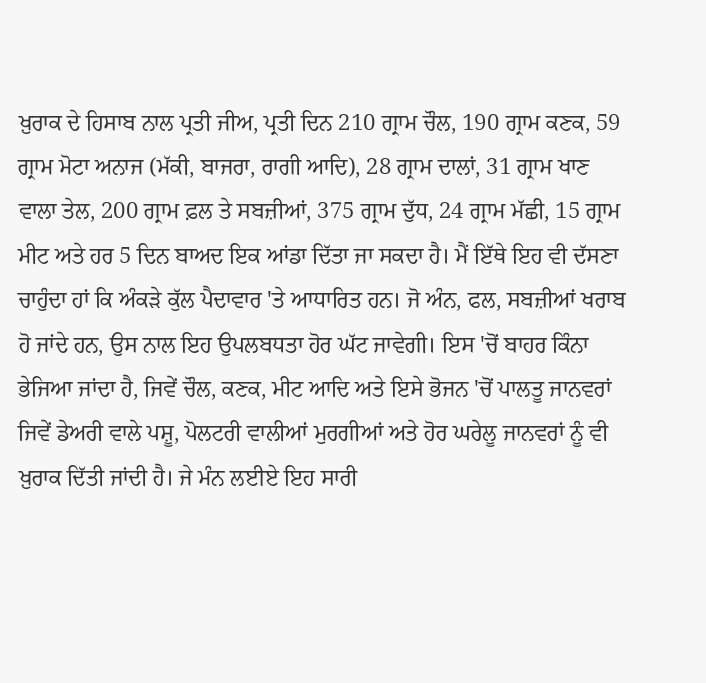ਖ਼ੁਰਾਕ ਦੇ ਹਿਸਾਬ ਨਾਲ ਪ੍ਰਤੀ ਜੀਅ, ਪ੍ਰਤੀ ਦਿਨ 210 ਗ੍ਰਾਮ ਚੌਲ, 190 ਗ੍ਰਾਮ ਕਣਕ, 59 ਗ੍ਰਾਮ ਮੋਟਾ ਅਨਾਜ (ਮੱਕੀ, ਬਾਜਰਾ, ਰਾਗੀ ਆਦਿ), 28 ਗ੍ਰਾਮ ਦਾਲਾਂ, 31 ਗ੍ਰਾਮ ਖਾਣ ਵਾਲਾ ਤੇਲ, 200 ਗ੍ਰਾਮ ਫ਼ਲ ਤੇ ਸਬਜ਼ੀਆਂ, 375 ਗ੍ਰਾਮ ਦੁੱਧ, 24 ਗ੍ਰਾਮ ਮੱਛੀ, 15 ਗ੍ਰਾਮ ਮੀਟ ਅਤੇ ਹਰ 5 ਦਿਨ ਬਾਅਦ ਇਕ ਆਂਡਾ ਦਿੱਤਾ ਜਾ ਸਕਦਾ ਹੈ। ਮੈਂ ਇੱਥੇ ਇਹ ਵੀ ਦੱਸਣਾ ਚਾਹੁੰਦਾ ਹਾਂ ਕਿ ਅੰਕੜੇ ਕੁੱਲ ਪੈਦਾਵਾਰ 'ਤੇ ਆਧਾਰਿਤ ਹਨ। ਜੋ ਅੰਨ, ਫਲ, ਸਬਜ਼ੀਆਂ ਖਰਾਬ ਹੋ ਜਾਂਦੇ ਹਨ, ਉਸ ਨਾਲ ਇਹ ਉਪਲਬਧਤਾ ਹੋਰ ਘੱਟ ਜਾਵੇਗੀ। ਇਸ 'ਚੋਂ ਬਾਹਰ ਕਿੰਨਾ ਭੇਜਿਆ ਜਾਂਦਾ ਹੈ, ਜਿਵੇਂ ਚੌਲ, ਕਣਕ, ਮੀਟ ਆਦਿ ਅਤੇ ਇਸੇ ਭੋਜਨ 'ਚੋਂ ਪਾਲਤੂ ਜਾਨਵਰਾਂ ਜਿਵੇਂ ਡੇਅਰੀ ਵਾਲੇ ਪਸ਼ੂ, ਪੋਲਟਰੀ ਵਾਲੀਆਂ ਮੁਰਗੀਆਂ ਅਤੇ ਹੋਰ ਘਰੇਲੂ ਜਾਨਵਰਾਂ ਨੂੰ ਵੀ ਖ਼ੁਰਾਕ ਦਿੱਤੀ ਜਾਂਦੀ ਹੈ। ਜੇ ਮੰਨ ਲਈਏ ਇਹ ਸਾਰੀ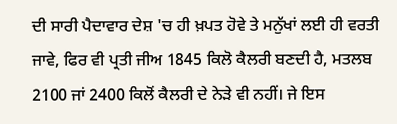ਦੀ ਸਾਰੀ ਪੈਦਾਵਾਰ ਦੇਸ਼ 'ਚ ਹੀ ਖ਼ਪਤ ਹੋਵੇ ਤੇ ਮਨੁੱਖਾਂ ਲਈ ਹੀ ਵਰਤੀ ਜਾਵੇ, ਫਿਰ ਵੀ ਪ੍ਰਤੀ ਜੀਅ 1845 ਕਿਲੋ ਕੈਲਰੀ ਬਣਦੀ ਹੈ, ਮਤਲਬ 2100 ਜਾਂ 2400 ਕਿਲੋਂ ਕੈਲਰੀ ਦੇ ਨੇੜੇ ਵੀ ਨਹੀਂ। ਜੇ ਇਸ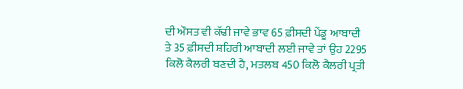ਦੀ ਔਸਤ ਵੀ ਕੱਢੀ ਜਾਵੇ ਭਾਵ 65 ਫ਼ੀਸਦੀ ਪੇਂਡੂ ਆਬਾਦੀ ਤੇ 35 ਫ਼ੀਸਦੀ ਸ਼ਹਿਰੀ ਆਬਾਦੀ ਲਈ ਜਾਵੇ ਤਾਂ ਉਹ 2295 ਕਿਲੋ ਕੈਲਰੀ ਬਣਦੀ ਹੈ, ਮਤਲਬ 450 ਕਿਲੋ ਕੈਲਰੀ ਪ੍ਰਤੀ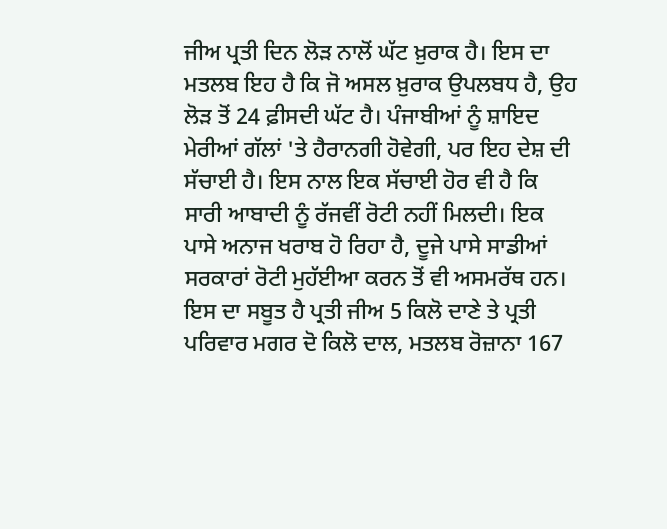ਜੀਅ ਪ੍ਰਤੀ ਦਿਨ ਲੋੜ ਨਾਲੋਂ ਘੱਟ ਖ਼ੁਰਾਕ ਹੈ। ਇਸ ਦਾ ਮਤਲਬ ਇਹ ਹੈ ਕਿ ਜੋ ਅਸਲ ਖ਼ੁਰਾਕ ਉਪਲਬਧ ਹੈ, ਉਹ ਲੋੜ ਤੋਂ 24 ਫ਼ੀਸਦੀ ਘੱਟ ਹੈ। ਪੰਜਾਬੀਆਂ ਨੂੰ ਸ਼ਾਇਦ ਮੇਰੀਆਂ ਗੱਲਾਂ 'ਤੇ ਹੈਰਾਨਗੀ ਹੋਵੇਗੀ, ਪਰ ਇਹ ਦੇਸ਼ ਦੀ ਸੱਚਾਈ ਹੈ। ਇਸ ਨਾਲ ਇਕ ਸੱਚਾਈ ਹੋਰ ਵੀ ਹੈ ਕਿ ਸਾਰੀ ਆਬਾਦੀ ਨੂੰ ਰੱਜਵੀਂ ਰੋਟੀ ਨਹੀਂ ਮਿਲਦੀ। ਇਕ ਪਾਸੇ ਅਨਾਜ ਖਰਾਬ ਹੋ ਰਿਹਾ ਹੈ, ਦੂਜੇ ਪਾਸੇ ਸਾਡੀਆਂ ਸਰਕਾਰਾਂ ਰੋਟੀ ਮੁਹੱਈਆ ਕਰਨ ਤੋਂ ਵੀ ਅਸਮਰੱਥ ਹਨ। ਇਸ ਦਾ ਸਬੂਤ ਹੈ ਪ੍ਰਤੀ ਜੀਅ 5 ਕਿਲੋ ਦਾਣੇ ਤੇ ਪ੍ਰਤੀ ਪਰਿਵਾਰ ਮਗਰ ਦੋ ਕਿਲੋ ਦਾਲ, ਮਤਲਬ ਰੋਜ਼ਾਨਾ 167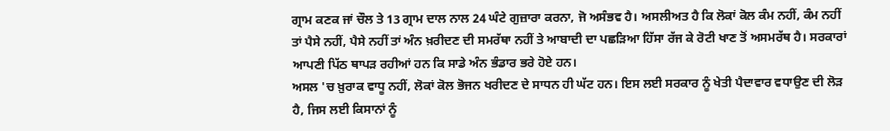ਗ੍ਰਾਮ ਕਣਕ ਜਾਂ ਚੌਲ ਤੇ 13 ਗ੍ਰਾਮ ਦਾਲ ਨਾਲ 24 ਘੰਟੇ ਗੁਜ਼ਾਰਾ ਕਰਨਾ, ਜੋ ਅਸੰਭਵ ਹੈ। ਅਸਲੀਅਤ ਹੈ ਕਿ ਲੋਕਾਂ ਕੋਲ ਕੰਮ ਨਹੀਂ, ਕੰਮ ਨਹੀਂ ਤਾਂ ਪੈਸੇ ਨਹੀਂ, ਪੈਸੇ ਨਹੀਂ ਤਾਂ ਅੰਨ ਖ਼ਰੀਦਣ ਦੀ ਸਮਰੱਥਾ ਨਹੀਂ ਤੇ ਆਬਾਦੀ ਦਾ ਪਛੜਿਆ ਹਿੱਸਾ ਰੱਜ ਕੇ ਰੋਟੀ ਖਾਣ ਤੋਂ ਅਸਮਰੱਥ ਹੈ। ਸਰਕਾਰਾਂ ਆਪਣੀ ਪਿੱਠ ਥਾਪੜ ਰਹੀਆਂ ਹਨ ਕਿ ਸਾਡੇ ਅੰਨ ਭੰਡਾਰ ਭਰੇ ਹੋਏ ਹਨ।
ਅਸਲ 'ਚ ਖ਼ੁਰਾਕ ਵਾਧੂ ਨਹੀਂ, ਲੋਕਾਂ ਕੋਲ ਭੋਜਨ ਖਰੀਦਣ ਦੇ ਸਾਧਨ ਹੀ ਘੱਟ ਹਨ। ਇਸ ਲਈ ਸਰਕਾਰ ਨੂੰ ਖੇਤੀ ਪੈਦਾਵਾਰ ਵਧਾਉਣ ਦੀ ਲੋੜ ਹੈ, ਜਿਸ ਲਈ ਕਿਸਾਨਾਂ ਨੂੰ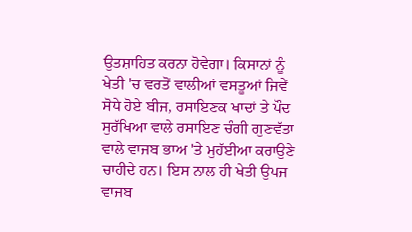ਉਤਸ਼ਾਹਿਤ ਕਰਨਾ ਹੋਵੇਗਾ। ਕਿਸਾਨਾਂ ਨੂੰ ਖੇਤੀ 'ਚ ਵਰਤੋਂ ਵਾਲੀਆਂ ਵਸਤੂਆਂ ਜਿਵੇਂ ਸੋਧੇ ਹੋਏ ਬੀਜ, ਰਸਾਇਣਕ ਖਾਦਾਂ ਤੇ ਪੌਦ ਸੁਰੱਖਿਆ ਵਾਲੇ ਰਸਾਇਣ ਚੰਗੀ ਗੁਣਵੱਤਾ ਵਾਲੇ ਵਾਜਬ ਭਾਅ 'ਤੇ ਮੁਹੱਈਆ ਕਰਾਉਣੇ ਚਾਹੀਦੇ ਹਨ। ਇਸ ਨਾਲ ਹੀ ਖੇਤੀ ਉਪਜ ਵਾਜਬ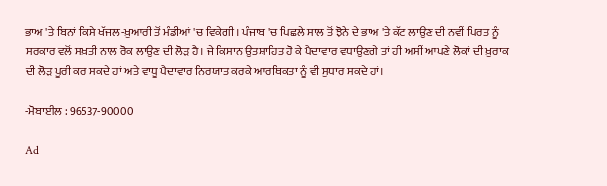ਭਾਅ 'ਤੇ ਬਿਨਾਂ ਕਿਸੇ ਖੱਜਲ-ਖ਼ੁਆਰੀ ਤੋਂ ਮੰਡੀਆਂ 'ਚ ਵਿਕੇਗੀ। ਪੰਜਾਬ 'ਚ ਪਿਛਲੇ ਸਾਲ ਤੋਂ ਝੋਨੇ ਦੇ ਭਾਅ 'ਤੇ ਕੱਟ ਲਾਉਣ ਦੀ ਨਵੀਂ ਪਿਰਤ ਨੂੰ ਸਰਕਾਰ ਵਲੋਂ ਸਖ਼ਤੀ ਨਾਲ ਰੋਕ ਲਾਉਣ ਦੀ ਲੋੜ ਹੈ। ਜੇ ਕਿਸਾਨ ਉਤਸ਼ਾਹਿਤ ਹੋ ਕੇ ਪੈਦਾਵਾਰ ਵਧਾਉਣਗੇ ਤਾਂ ਹੀ ਅਸੀਂ ਆਪਣੇ ਲੋਕਾਂ ਦੀ ਖ਼ੁਰਾਕ ਦੀ ਲੋੜ ਪੂਰੀ ਕਰ ਸਕਦੇ ਹਾਂ ਅਤੇ ਵਾਧੂ ਪੈਦਾਵਾਰ ਨਿਰਯਾਤ ਕਰਕੇ ਆਰਥਿਕਤਾ ਨੂੰ ਵੀ ਸੁਧਾਰ ਸਕਦੇ ਹਾਂ।

-ਮੋਬਾਈਲ : 96537-90000

Ad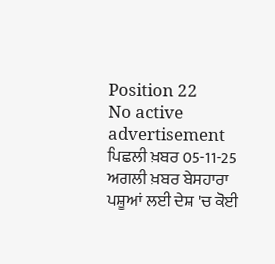Position 22
No active advertisement
ਪਿਛਲੀ ਖ਼ਬਰ 05-11-25 ਅਗਲੀ ਖ਼ਬਰ ਬੇਸਹਾਰਾ ਪਸ਼ੂਆਂ ਲਈ ਦੇਸ਼ 'ਚ ਕੋਈ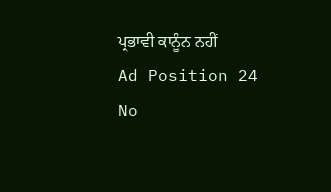ਪ੍ਰਭਾਵੀ ਕਾਨੂੰਨ ਨਹੀਂ
Ad Position 24
No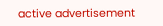active advertisement